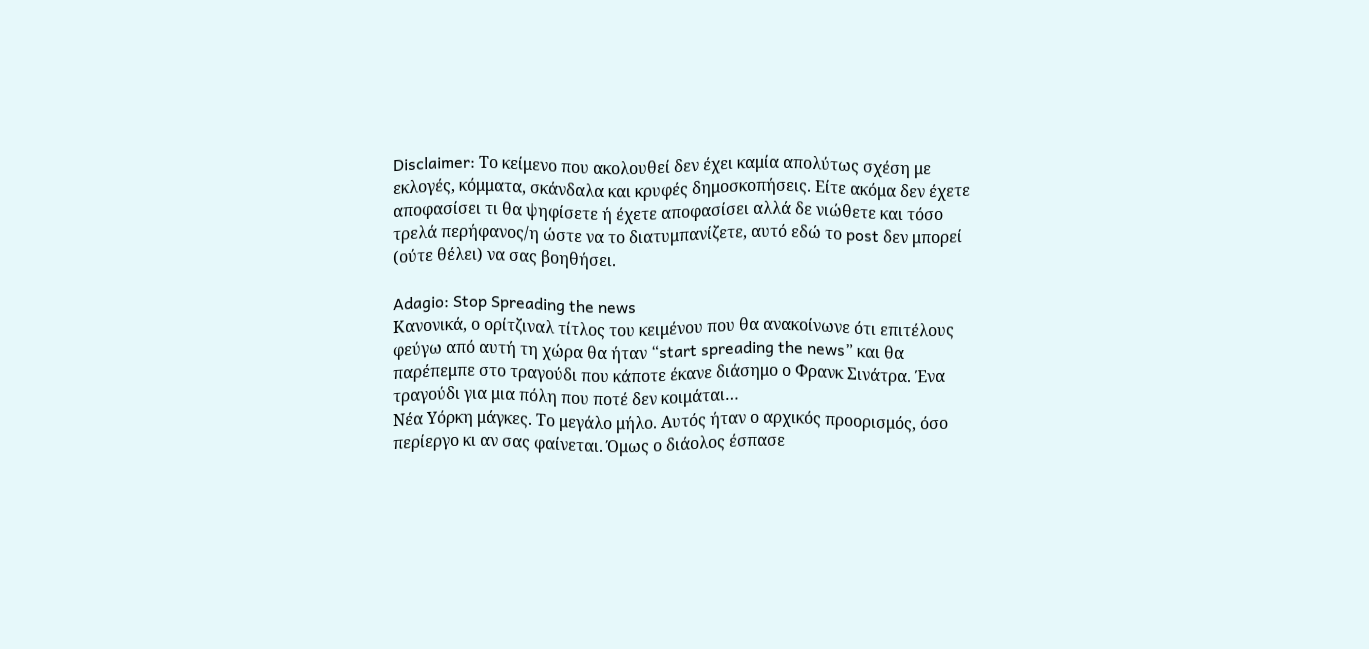Disclaimer: Το κείμενο που ακολουθεί δεν έχει καμία απολύτως σχέση με εκλογές, κόμματα, σκάνδαλα και κρυφές δημοσκοπήσεις. Είτε ακόμα δεν έχετε αποφασίσει τι θα ψηφίσετε ή έχετε αποφασίσει αλλά δε νιώθετε και τόσο τρελά περήφανος/η ώστε να το διατυμπανίζετε, αυτό εδώ το post δεν μπορεί (ούτε θέλει) να σας βοηθήσει.

Adagio: Stop Spreading the news
Κανονικά, ο ορίτζιναλ τίτλος του κειμένου που θα ανακοίνωνε ότι επιτέλους φεύγω από αυτή τη χώρα θα ήταν “start spreading the news” και θα παρέπεμπε στο τραγούδι που κάποτε έκανε διάσημο ο Φρανκ Σινάτρα. Ένα τραγούδι για μια πόλη που ποτέ δεν κοιμάται…
Νέα Υόρκη μάγκες. Το μεγάλο μήλο. Αυτός ήταν ο αρχικός προορισμός, όσο περίεργο κι αν σας φαίνεται. Όμως ο διάολος έσπασε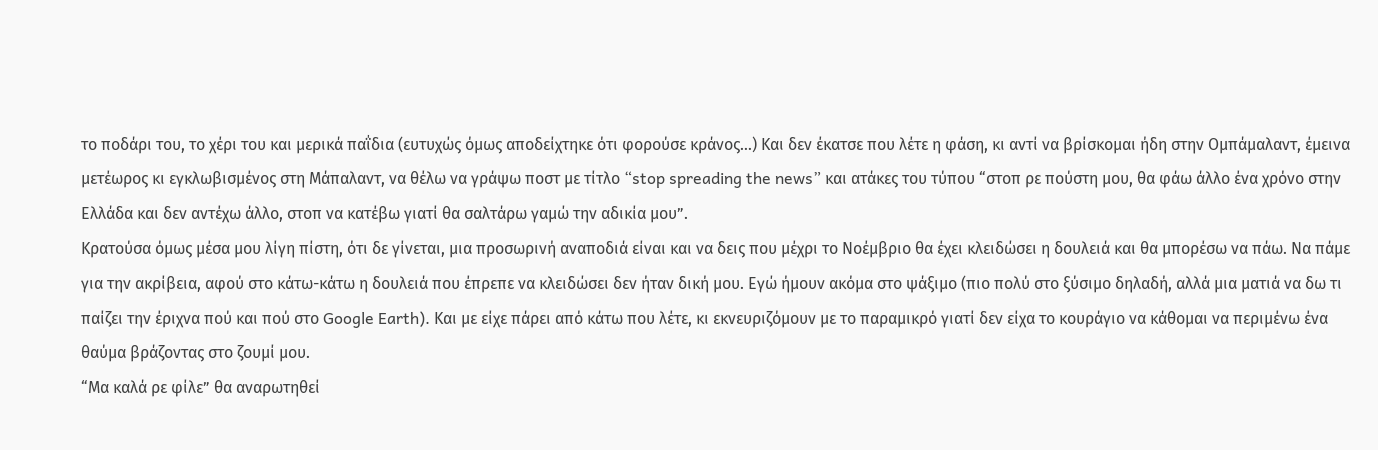το ποδάρι του, το χέρι του και μερικά παΐδια (ευτυχώς όμως αποδείχτηκε ότι φορούσε κράνος…) Και δεν έκατσε που λέτε η φάση, κι αντί να βρίσκομαι ήδη στην Ομπάμαλαντ, έμεινα μετέωρος κι εγκλωβισμένος στη Μάπαλαντ, να θέλω να γράψω ποστ με τίτλο “stop spreading the news” και ατάκες του τύπου “στοπ ρε πούστη μου, θα φάω άλλο ένα χρόνο στην Ελλάδα και δεν αντέχω άλλο, στοπ να κατέβω γιατί θα σαλτάρω γαμώ την αδικία μου”.
Κρατούσα όμως μέσα μου λίγη πίστη, ότι δε γίνεται, μια προσωρινή αναποδιά είναι και να δεις που μέχρι το Νοέμβριο θα έχει κλειδώσει η δουλειά και θα μπορέσω να πάω. Να πάμε για την ακρίβεια, αφού στο κάτω-κάτω η δουλειά που έπρεπε να κλειδώσει δεν ήταν δική μου. Εγώ ήμουν ακόμα στο ψάξιμο (πιο πολύ στο ξύσιμο δηλαδή, αλλά μια ματιά να δω τι παίζει την έριχνα πού και πού στο Google Earth). Και με είχε πάρει από κάτω που λέτε, κι εκνευριζόμουν με το παραμικρό γιατί δεν είχα το κουράγιο να κάθομαι να περιμένω ένα θαύμα βράζοντας στο ζουμί μου.
“Μα καλά ρε φίλε” θα αναρωτηθεί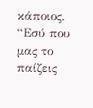κάποιος. “Εσύ που μας το παίζεις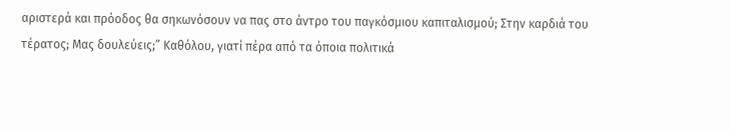αριστερά και πρόοδος θα σηκωνόσουν να πας στο άντρο του παγκόσμιου καπιταλισμού; Στην καρδιά του τέρατος; Μας δουλεύεις;” Καθόλου, γιατί πέρα από τα όποια πολιτικά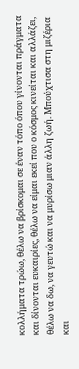κολλήματα τρώω, θέλω να βρίσκομαι σε έναν τόπο όπου γίνονται πράγματα και δίνονται ευκαιρίες, θέλω να είμαι εκεί που ο κόσμος κινείται και αλλάζει, θέλω να δω, να γευτώ και να μυρίσω μιαν άλλη ζωή. Μπούχτισα στη μιζέρια και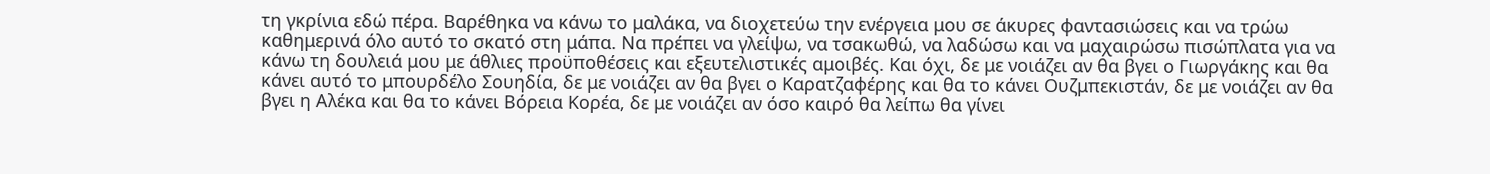τη γκρίνια εδώ πέρα. Βαρέθηκα να κάνω το μαλάκα, να διοχετεύω την ενέργεια μου σε άκυρες φαντασιώσεις και να τρώω καθημερινά όλο αυτό το σκατό στη μάπα. Να πρέπει να γλείψω, να τσακωθώ, να λαδώσω και να μαχαιρώσω πισώπλατα για να κάνω τη δουλειά μου με άθλιες προϋποθέσεις και εξευτελιστικές αμοιβές. Και όχι, δε με νοιάζει αν θα βγει ο Γιωργάκης και θα κάνει αυτό το μπουρδέλο Σουηδία, δε με νοιάζει αν θα βγει ο Καρατζαφέρης και θα το κάνει Ουζμπεκιστάν, δε με νοιάζει αν θα βγει η Αλέκα και θα το κάνει Βόρεια Κορέα, δε με νοιάζει αν όσο καιρό θα λείπω θα γίνει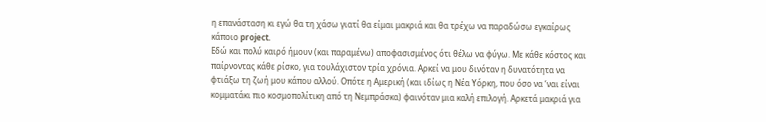η επανάσταση κι εγώ θα τη χάσω γιατί θα είμαι μακριά και θα τρέχω να παραδώσω εγκαίρως κάποιο project.
Εδώ και πολύ καιρό ήμουν (και παραμένω) αποφασισμένος ότι θέλω να φύγω. Με κάθε κόστος και παίρνοντας κάθε ρίσκο, για τουλάχιστον τρία χρόνια. Αρκεί να μου δινόταν η δυνατότητα να φτιάξω τη ζωή μου κάπου αλλού. Οπότε η Αμερική (και ιδίως η Νέα Υόρκη, που όσο να ‘ναι είναι κομματάκι πιο κοσμοπολίτικη από τη Νεμπράσκα) φαινόταν μια καλή επιλογή. Αρκετά μακριά για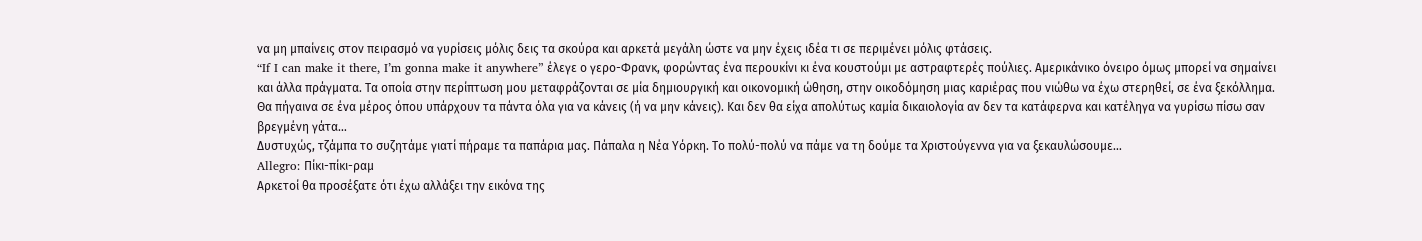να μη μπαίνεις στον πειρασμό να γυρίσεις μόλις δεις τα σκούρα και αρκετά μεγάλη ώστε να μην έχεις ιδέα τι σε περιμένει μόλις φτάσεις.
“If I can make it there, I’m gonna make it anywhere” έλεγε ο γερο-Φρανκ, φορώντας ένα περουκίνι κι ένα κουστούμι με αστραφτερές πούλιες. Αμερικάνικο όνειρο όμως μπορεί να σημαίνει και άλλα πράγματα. Τα οποία στην περίπτωση μου μεταφράζονται σε μία δημιουργική και οικονομική ώθηση, στην οικοδόμηση μιας καριέρας που νιώθω να έχω στερηθεί, σε ένα ξεκόλλημα. Θα πήγαινα σε ένα μέρος όπου υπάρχουν τα πάντα όλα για να κάνεις (ή να μην κάνεις). Και δεν θα είχα απολύτως καμία δικαιολογία αν δεν τα κατάφερνα και κατέληγα να γυρίσω πίσω σαν βρεγμένη γάτα…
Δυστυχώς, τζάμπα το συζητάμε γιατί πήραμε τα παπάρια μας. Πάπαλα η Νέα Υόρκη. Το πολύ-πολύ να πάμε να τη δούμε τα Χριστούγεννα για να ξεκαυλώσουμε…
Allegro: Πίκι-πίκι-ραμ
Αρκετοί θα προσέξατε ότι έχω αλλάξει την εικόνα της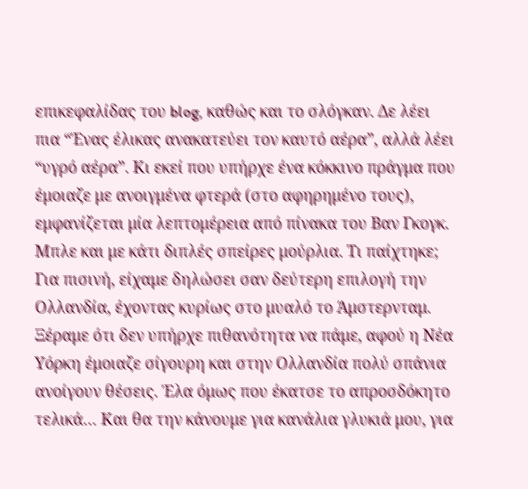επικεφαλίδας του blog, καθώς και το σλόγκαν. Δε λέει πια “Ένας έλικας ανακατεύει τον καυτό αέρα”, αλλά λέει “υγρό αέρα”. Κι εκεί που υπήρχε ένα κόκκινο πράγμα που έμοιαζε με ανοιγμένα φτερά (στο αφηρημένο τους), εμφανίζεται μία λεπτομέρεια από πίνακα του Βαν Γκογκ. Μπλε και με κάτι διπλές σπείρες μούρλια. Τι παίχτηκε;
Για πισινή, είχαμε δηλώσει σαν δεύτερη επιλογή την Ολλανδία, έχοντας κυρίως στο μυαλό το Άμστερνταμ. Ξέραμε ότι δεν υπήρχε πιθανότητα να πάμε, αφού η Νέα Υόρκη έμοιαζε σίγουρη και στην Ολλανδία πολύ σπάνια ανοίγουν θέσεις. Έλα όμως που έκατσε το απροσδόκητο τελικά… Και θα την κάνουμε για κανάλια γλυκιά μου, για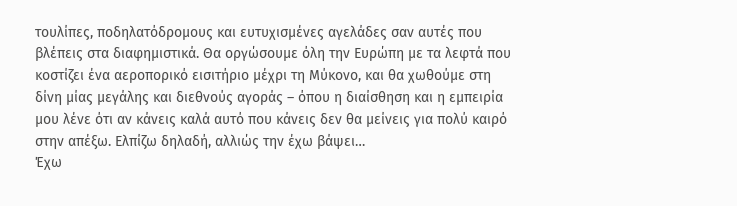τουλίπες, ποδηλατόδρομους και ευτυχισμένες αγελάδες σαν αυτές που βλέπεις στα διαφημιστικά. Θα οργώσουμε όλη την Ευρώπη με τα λεφτά που κοστίζει ένα αεροπορικό εισιτήριο μέχρι τη Μύκονο, και θα χωθούμε στη δίνη μίας μεγάλης και διεθνούς αγοράς – όπου η διαίσθηση και η εμπειρία μου λένε ότι αν κάνεις καλά αυτό που κάνεις δεν θα μείνεις για πολύ καιρό στην απέξω. Ελπίζω δηλαδή, αλλιώς την έχω βάψει…
Έχω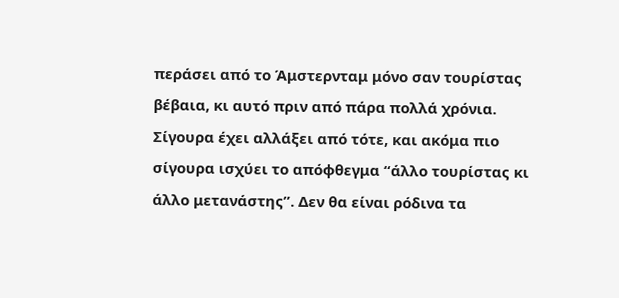περάσει από το Άμστερνταμ μόνο σαν τουρίστας βέβαια, κι αυτό πριν από πάρα πολλά χρόνια. Σίγουρα έχει αλλάξει από τότε, και ακόμα πιο σίγουρα ισχύει το απόφθεγμα “άλλο τουρίστας κι άλλο μετανάστης”. Δεν θα είναι ρόδινα τα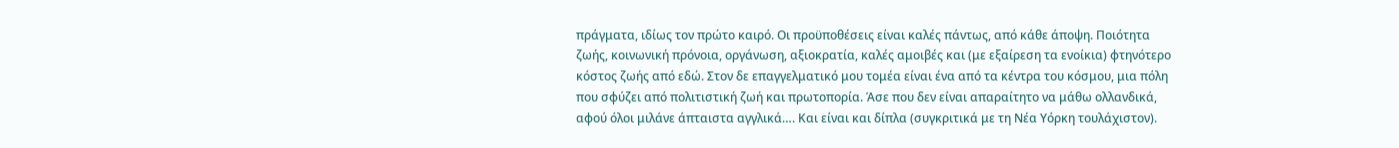πράγματα, ιδίως τον πρώτο καιρό. Οι προϋποθέσεις είναι καλές πάντως, από κάθε άποψη. Ποιότητα ζωής, κοινωνική πρόνοια, οργάνωση, αξιοκρατία, καλές αμοιβές και (με εξαίρεση τα ενοίκια) φτηνότερο κόστος ζωής από εδώ. Στον δε επαγγελματικό μου τομέα είναι ένα από τα κέντρα του κόσμου, μια πόλη που σφύζει από πολιτιστική ζωή και πρωτοπορία. Άσε που δεν είναι απαραίτητο να μάθω ολλανδικά, αφού όλοι μιλάνε άπταιστα αγγλικά…. Και είναι και δίπλα (συγκριτικά με τη Νέα Υόρκη τουλάχιστον).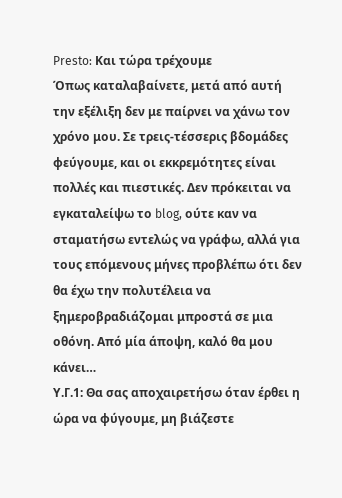Presto: Και τώρα τρέχουμε
Όπως καταλαβαίνετε, μετά από αυτή την εξέλιξη δεν με παίρνει να χάνω τον χρόνο μου. Σε τρεις-τέσσερις βδομάδες φεύγουμε, και οι εκκρεμότητες είναι πολλές και πιεστικές. Δεν πρόκειται να εγκαταλείψω το blog, ούτε καν να σταματήσω εντελώς να γράφω, αλλά για τους επόμενους μήνες προβλέπω ότι δεν θα έχω την πολυτέλεια να ξημεροβραδιάζομαι μπροστά σε μια οθόνη. Από μία άποψη, καλό θα μου κάνει…
Υ.Γ.1: Θα σας αποχαιρετήσω όταν έρθει η ώρα να φύγουμε, μη βιάζεστε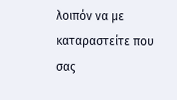λοιπόν να με καταραστείτε που σας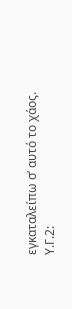εγκαταλείπω σ’ αυτό το χάος.
Υ.Γ.2: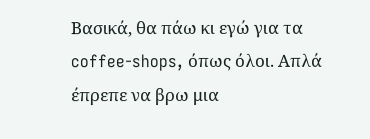Βασικά, θα πάω κι εγώ για τα coffee-shops, όπως όλοι. Απλά έπρεπε να βρω μια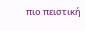πιο πειστική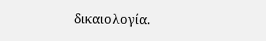δικαιολογία.